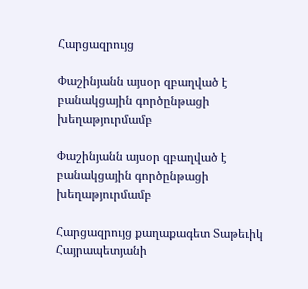Հարցազրույց

Փաշինյանն այսօր զբաղված է բանակցային գործընթացի խեղաթյուրմամբ

Փաշինյանն այսօր զբաղված է բանակցային գործընթացի խեղաթյուրմամբ

Հարցազրույց քաղաքագետ Տաթեւիկ Հայրապետյանի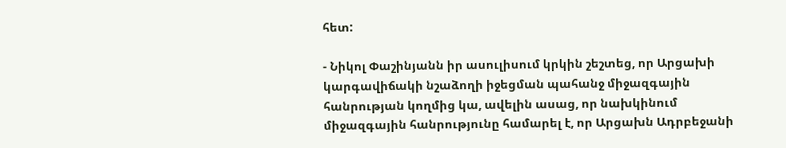հետ:

- Նիկոլ Փաշինյանն իր ասուլիսում կրկին շեշտեց, որ Արցախի կարգավիճակի նշաձողի իջեցման պահանջ միջազգային հանրության կողմից կա, ավելին ասաց, որ նախկինում միջազգային հանրությունը համարել է, որ Արցախն Ադրբեջանի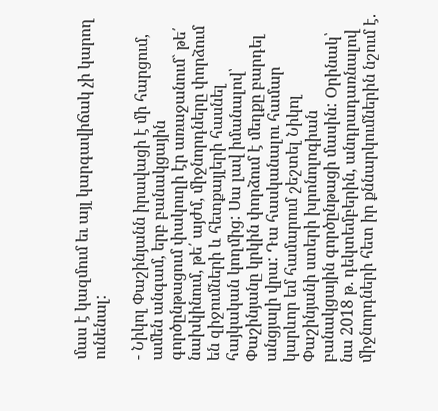մաս է կազմում եւ այլ կարգավիճակ չի կարող ունենալ:

- Նիկոլ Փաշինյանն իրավացի է մի հարցում, ամեն անգամ, երբ բանակցային գործընթացում փակուղի էր առաջանում` թե՛ նախկինում, թե՛ այժմ, միջնորդները փորձում են զիջումների և հետքայլերի հասնել հայկական կողմից: Սա լավ իմանալով՝ Փաշինյանը կրկին փորձում է մեղքը բարդել անցյալի վրա: Դա հասկանալու համար կարևոր եմ համարում շեշտել Նիկոլ Փաշինյանի ստերի խրոնոլոգիան բանակցային գործընթացի մասին: Օրինակ՝ նա 2018 թ. դեկտեմբերին, անդրադառնալով միջնորդների հետ իր քննարկումներին նշում է.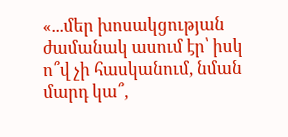«...մեր խոսակցության ժամանակ ասում էր՝ իսկ ո՞վ չի հասկանում, նման մարդ կա՞,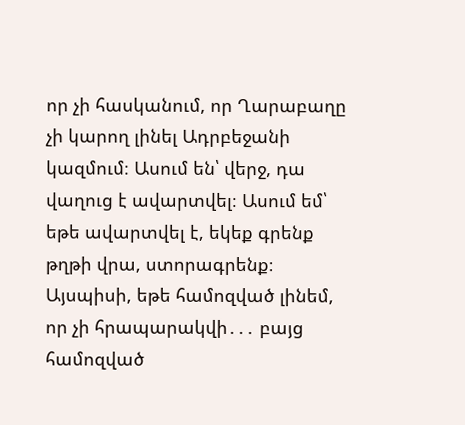որ չի հասկանում, որ Ղարաբաղը չի կարող լինել Ադրբեջանի կազմում։ Ասում են՝ վերջ, դա վաղուց է ավարտվել։ Ասում եմ՝ եթե ավարտվել է, եկեք գրենք թղթի վրա, ստորագրենք։ Այսպիսի, եթե համոզված լինեմ, որ չի հրապարակվի․․․ բայց համոզված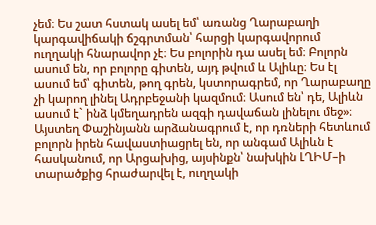չեմ։ Ես շատ հստակ ասել եմ՝ առանց Ղարաբաղի կարգավիճակի ճշգրտման՝ հարցի կարգավորում ուղղակի հնարավոր չէ։ Ես բոլորին դա ասել եմ։ Բոլորն ասում են, որ բոլորը գիտեն, այդ թվում և Ալիևը։ Ես էլ ասում եմ՝ գիտեն, թող գրեն, կստորագրեմ, որ Ղարաբաղը չի կարող լինել Ադրբեջանի կազմում։ Ասում են՝ դե, Ալիևն ասում է` ինձ կմեղադրեն ազգի դավաճան լինելու մեջ»։ Այստեղ Փաշինյանն արձանագրում է, որ դռների հետևում բոլորն իրեն հավաստիացրել են, որ անգամ Ալիևն է հասկանում, որ Արցախից, այսինքն՝ նախկին ԼՂԻՄ–ի տարածքից հրաժարվել է, ուղղակի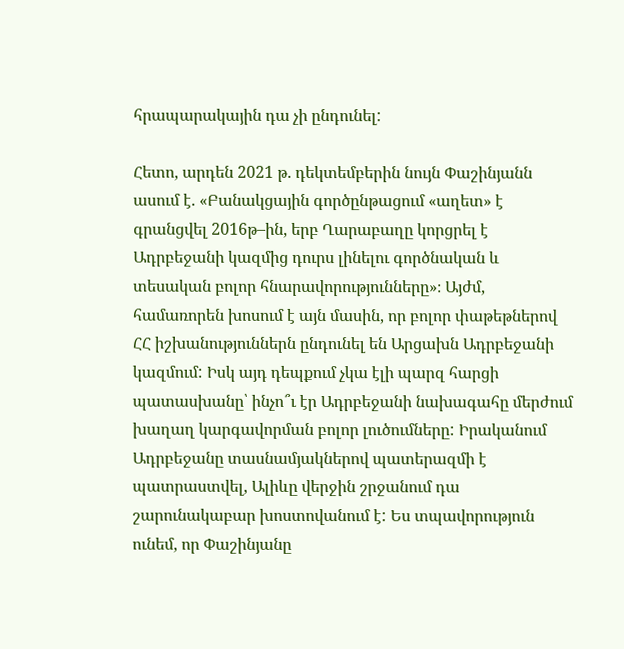հրապարակային դա չի ընդունել:

Հետո, արդեն 2021 թ. դեկտեմբերին նույն Փաշինյանն ասում է. «Բանակցային գործընթացում «աղետ» է գրանցվել 2016թ–ին, երբ Ղարաբաղը կորցրել է Ադրբեջանի կազմից դուրս լինելու գործնական և տեսական բոլոր հնարավորությունները»։ Այժմ, համառորեն խոսում է այն մասին, որ բոլոր փաթեթներով ՀՀ իշխանություններն ընդունել են Արցախն Ադրբեջանի կազմում: Իսկ այդ դեպքում չկա էլի պարզ հարցի պատասխանը՝ ինչո՞ւ էր Ադրբեջանի նախագահը մերժում խաղաղ կարգավորման բոլոր լուծումները: Իրականում Ադրբեջանը տասնամյակներով պատերազմի է պատրաստվել, Ալիևը վերջին շրջանում դա շարունակաբար խոստովանում է: Ես տպավորություն ունեմ, որ Փաշինյանը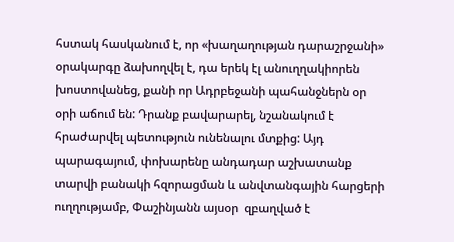հստակ հասկանում է, որ «խաղաղության դարաշրջանի» օրակարգը ձախողվել է, դա երեկ էլ անուղղակիորեն խոստովանեց, քանի որ Ադրբեջանի պահանջներն օր օրի աճում են: Դրանք բավարարել, նշանակում է հրաժարվել պետություն ունենալու մտքից: Այդ պարագայում, փոխարենը անդադար աշխատանք տարվի բանակի հզորացման և անվտանգային հարցերի ուղղությամբ, Փաշինյանն այսօր  զբաղված է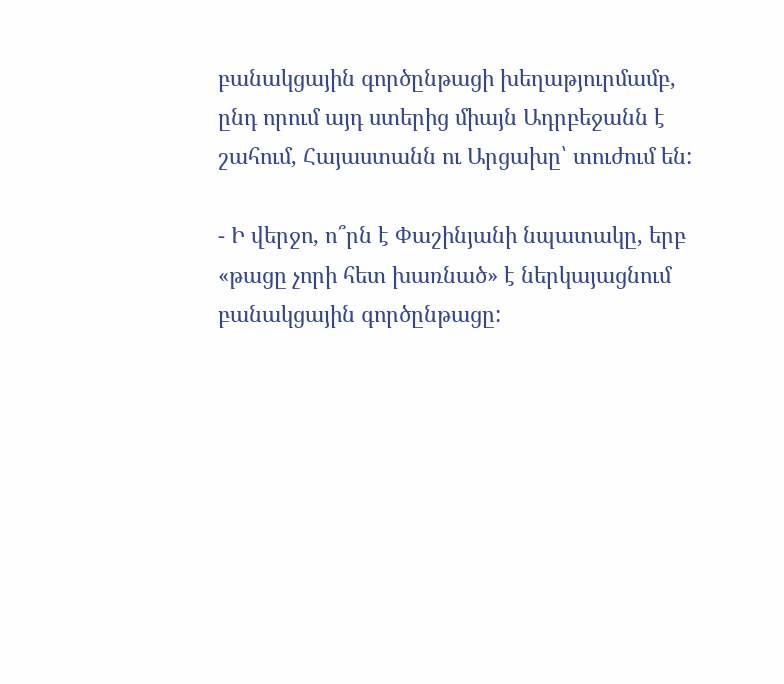բանակցային գործընթացի խեղաթյուրմամբ, ընդ որում այդ ստերից միայն Ադրբեջանն է շահում, Հայաստանն ու Արցախը՝ տուժում են:

- Ի վերջո, ո՞րն է Փաշինյանի նպատակը, երբ «թացը չորի հետ խառնած» է ներկայացնում բանակցային գործընթացը: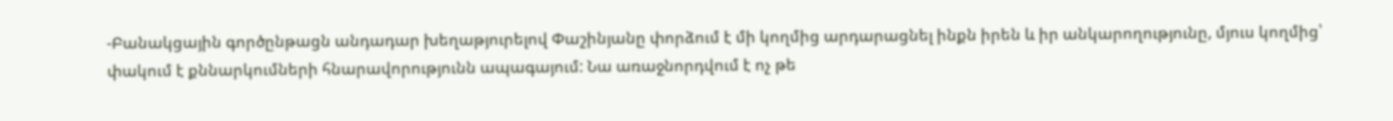-Բանակցային գործընթացն անդադար խեղաթյուրելով Փաշինյանը փորձում է մի կողմից արդարացնել ինքն իրեն և իր անկարողությունը, մյուս կողմից՝ փակում է քննարկումների հնարավորությունն ապագայում: Նա առաջնորդվում է ոչ թե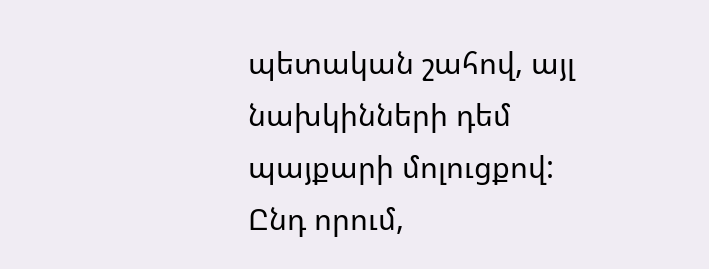պետական շահով, այլ նախկինների դեմ պայքարի մոլուցքով: Ընդ որում,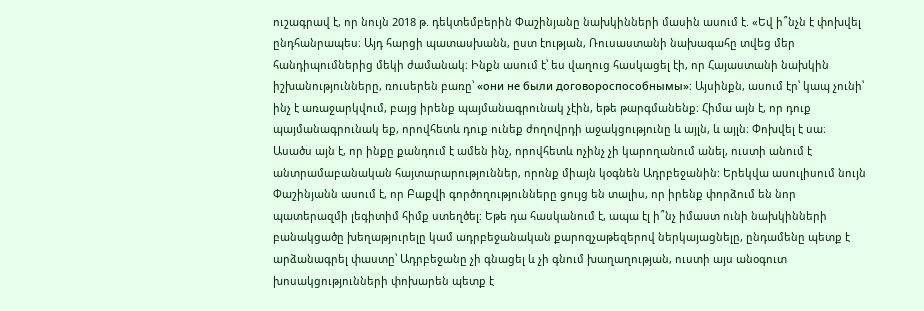ուշագրավ է, որ նույն 2018 թ. դեկտեմբերին Փաշինյանը նախկինների մասին ասում է. «Եվ ի՞նչն է փոխվել ընդհանրապես։ Այդ հարցի պատասխանն, ըստ էության, Ռուսաստանի նախագահը տվեց մեր հանդիպումներից մեկի ժամանակ։ Ինքն ասում է՝ ես վաղուց հասկացել էի, որ Հայաստանի նախկին իշխանությունները, ռուսերեն բառը՝ «они не были договороспособнымы»։ Այսինքն, ասում էր՝ կապ չունի՝ ինչ է առաջարկվում, բայց իրենք պայմանագրունակ չէին, եթե թարգմանենք։ Հիմա այն է, որ դուք պայմանագրունակ եք, որովհետև դուք ունեք ժողովրդի աջակցությունը և այլն, և այլն։ Փոխվել է սա։
Ասածս այն է, որ ինքը քանդում է ամեն ինչ, որովհետև ոչինչ չի կարողանում անել, ուստի անում է անտրամաբանական հայտարարություններ, որոնք միայն կօգնեն Ադրբեջանին: Երեկվա ասուլիսում նույն Փաշինյանն ասում է, որ Բաքվի գործողությունները ցույց են տալիս, որ իրենք փորձում են նոր պատերազմի լեգիտիմ հիմք ստեղծել: Եթե դա հասկանում է, ապա էլ ի՞նչ իմաստ ունի նախկինների բանակցածը խեղաթյուրելը կամ ադրբեջանական քարոզչաթեզերով ներկայացնելը, ընդամենը պետք է արձանագրել փաստը՝ Ադրբեջանը չի գնացել և չի գնում խաղաղության, ուստի այս անօգուտ խոսակցությունների փոխարեն պետք է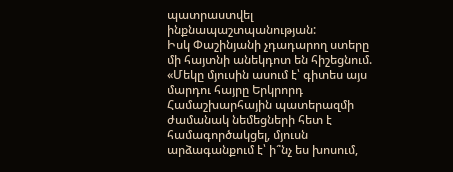պատրաստվել ինքնապաշտպանության:
Իսկ Փաշինյանի չդադարող ստերը մի հայտնի անեկդոտ են հիշեցնում. «Մեկը մյուսին ասում է՝ գիտես այս մարդու հայրը Երկրորդ Համաշխարհային պատերազմի ժամանակ նեմեցների հետ է համագործակցել, մյուսն արձագանքում է՝ ի՞նչ ես խոսում,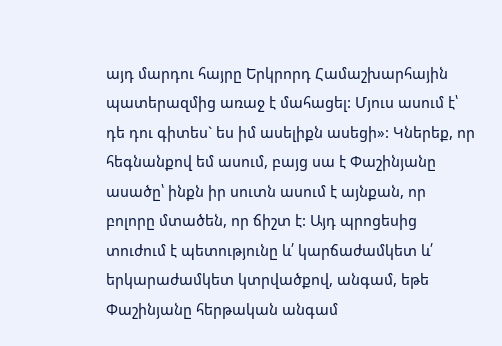այդ մարդու հայրը Երկրորդ Համաշխարհային պատերազմից առաջ է մահացել: Մյուս ասում է՝ դե դու գիտես` ես իմ ասելիքն ասեցի»: Կներեք, որ հեգնանքով եմ ասում, բայց սա է Փաշինյանը ասածը՝ ինքն իր սուտն ասում է այնքան, որ բոլորը մտածեն, որ ճիշտ է: Այդ պրոցեսից տուժում է պետությունը և՛ կարճաժամկետ և՛ երկարաժամկետ կտրվածքով, անգամ, եթե Փաշինյանը հերթական անգամ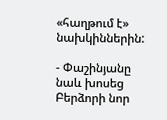«հաղթում է» նախկիններին:

- Փաշինյանը նաև խոսեց Բերձորի նոր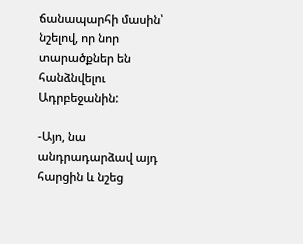ճանապարհի մասին՝ նշելով, որ նոր տարածքներ են հանձնվելու Ադրբեջանին:

-Այո, նա անդրադարձավ այդ հարցին և նշեց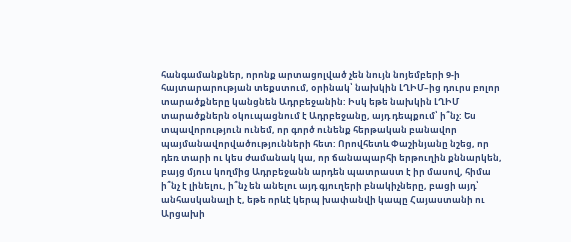հանգամանքներ, որոնք արտացոլված չեն նույն նոյեմբերի 9-ի հայտարարության տեքստում, օրինակ՝ նախկին ԼՂԻՄ–ից դուրս բոլոր տարածքները կանցնեն Ադրբեջանին: Իսկ եթե նախկին ԼՂԻՄ տարածքներն օկուպացնում է Ադրբեջանը, այդ դեպքում՝ ի՞նչ: Ես տպավորություն ունեմ, որ գործ ունենք հերթական բանավոր պայմանավորվածությունների հետ: Որովհետև Փաշինյանը նշեց, որ դեռ տարի ու կես ժամանակ կա, որ ճանապարհի երթուղին քննարկեն, բայց մյուս կողմից Ադրբեջանն արդեն պատրաստ է իր մասով, հիմա ի՞նչ է լինելու, ի՞նչ են անելու այդ գյուղերի բնակիչները, բացի այդ՝ անհասկանալի է, եթե որևէ կերպ խափանվի կապը Հայաստանի ու Արցախի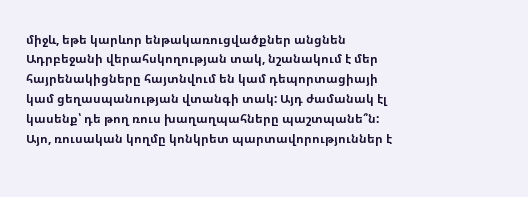միջև, եթե կարևոր ենթակառուցվածքներ անցնեն Ադրբեջանի վերահսկողության տակ, նշանակում է մեր հայրենակիցները հայտնվում են կամ դեպորտացիայի կամ ցեղասպանության վտանգի տակ: Այդ ժամանակ էլ կասենք՝ դե թող ռուս խաղաղպահները պաշտպանե՞ն: Այո, ռուսական կողմը կոնկրետ պարտավորություններ է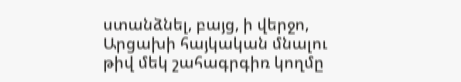ստանձնել, բայց, ի վերջո, Արցախի հայկական մնալու թիվ մեկ շահագրգիռ կողմը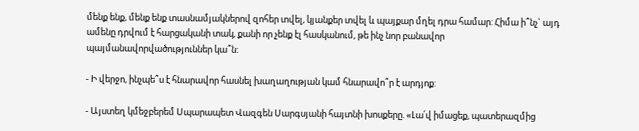մենք ենք, մենք ենք տասնամյակներով զոհեր տվել, կյանքեր տվել և պայքար մղել դրա համար: Հիմա ի՞նչ` այդ ամենը դրվում է հարցականի տակ, քանի որ չենք էլ հասկանում, թե ինչ նոր բանավոր պայմանավորվածություններ կա՞ն:

- Ի վերջո, ինչպե՞ս է հնարավոր հասնել խաղաղության կամ հնարավո՞ր է արդյոք:

- Այստեղ կմեջբերեմ Սպարապետ Վազգեն Սարգսյանի հայտնի խոսքերը. «Լա՛վ իմացեք, պատերազմից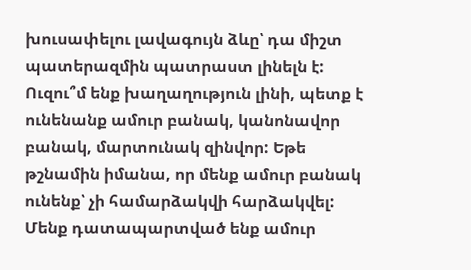խուսափելու լավագույն ձևը՝ դա միշտ պատերազմին պատրաստ լինելն է: Ուզու՞մ ենք խաղաղություն լինի, պետք է ունենանք ամուր բանակ, կանոնավոր բանակ, մարտունակ զինվոր: Եթե թշնամին իմանա, որ մենք ամուր բանակ ունենք՝ չի համարձակվի հարձակվել: Մենք դատապարտված ենք ամուր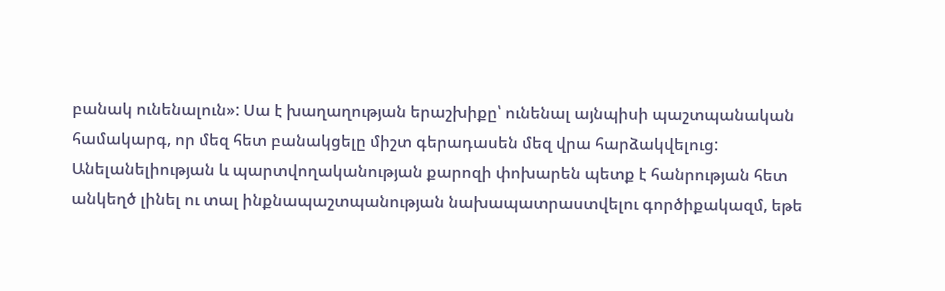բանակ ունենալուն»: Սա է խաղաղության երաշխիքը՝ ունենալ այնպիսի պաշտպանական համակարգ, որ մեզ հետ բանակցելը միշտ գերադասեն մեզ վրա հարձակվելուց: Անելանելիության և պարտվողականության քարոզի փոխարեն պետք է հանրության հետ անկեղծ լինել ու տալ ինքնապաշտպանության նախապատրաստվելու գործիքակազմ, եթե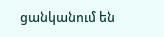ցանկանում են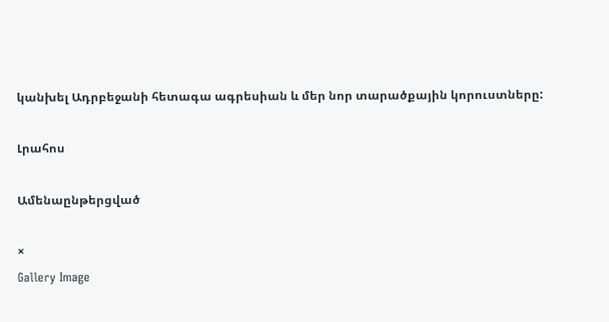կանխել Ադրբեջանի հետագա ագրեսիան և մեր նոր տարածքային կորուստները:

Լրահոս

Ամենաընթերցված

×
Gallery Image